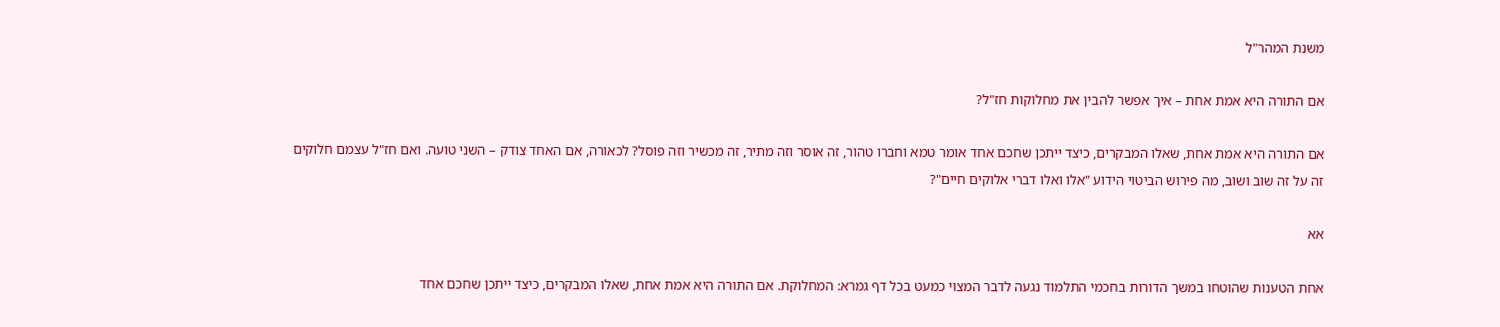משנת המהר"ל

אם התורה היא אמת אחת – איך אפשר להבין את מחלוקות חז"ל?

אם התורה היא אמת אחת, שאלו המבקרים, כיצד ייתכן שחכם אחד אומר טמא וחברו טהור, זה אוסר וזה מתיר, זה מכשיר וזה פוסל? לכאורה, אם האחד צודק – השני טועה. ואם חז"ל עצמם חלוקים זה על זה שוב ושוב, מה פירוש הביטוי הידוע "אלו ואלו דברי אלוקים חיים"?

אא

אחת הטענות שהוטחו במשך הדורות בחכמי התלמוד נגעה לדבר המצוי כמעט בכל דף גמרא: המחלוקת. אם התורה היא אמת אחת, שאלו המבקרים, כיצד ייתכן שחכם אחד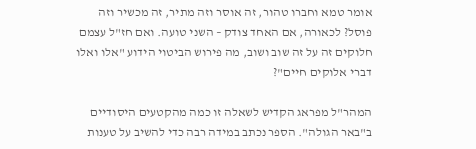אומר טמא וחברו טהור, זה אוסר וזה מתיר, זה מכשיר וזה פוסל? לכאורה, אם האחד צודק – השני טועה. ואם חז"ל עצמם חלוקים זה על זה שוב ושוב, מה פירוש הביטוי הידוע "אלו ואלו דברי אלוקים חיים"?

המהר"ל מפראג הקדיש לשאלה זו כמה מהקטעים היסודיים ב"באר הגולה". הספר נכתב במידה רבה כדי להשיב על טענות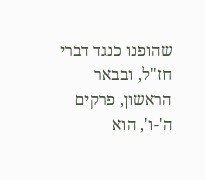שהופנו כנגד דברי חז"ל, ובבאר הראשון, פרקים ה'-ו', הוא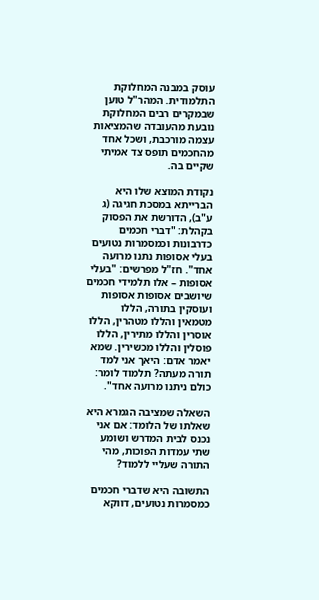עוסק במבנה המחלוקת התלמודית. המהר"ל טוען שבמקרים רבים המחלוקת נובעת מהעובדה שהמציאות עצמה מורכבת, ושכל אחד מהחכמים תופס צד אמיתי שקיים בה.

נקודת המוצא שלו היא הברייתא במסכת חגיגה (ג ע"ב), הדורשת את הפסוק בקהלת: "דברי חכמים כדרבונות וכמסמרות נטועים בעלי אסופות נתנו מרועה אחד". חז"ל מפרשים: "בעלי אסופות – אלו תלמידי חכמים שיושבים אסופות אסופות ועוסקין בתורה, הללו מטמאין והללו מטהרין, הללו אוסרין והללו מתירין, הללו פוסלין והללו מכשירין. שמא יאמר אדם: היאך אני למד תורה מעתה? תלמוד לומר: כולם ניתנו מרועה אחד".

השאלה שמציבה הגמרא היא שאלתו של הלומד: אם אני נכנס לבית המדרש ושומע שתי עמדות הפוכות, מהי התורה שעליי ללמוד?

התשובה היא שדברי חכמים כמסמרות נטועים, דווקא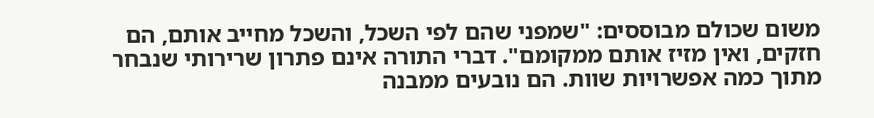משום שכולם מבוססים: "שמפני שהם לפי השכל, והשכל מחייב אותם, הם חזקים, ואין מזיז אותם ממקומם". דברי התורה אינם פתרון שרירותי שנבחר מתוך כמה אפשרויות שוות. הם נובעים ממבנה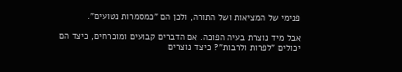פנימי של המציאות ושל התורה, ולכן הם "כמסמרות נטועים".

אבל מיד נוצרת בעיה הפוכה. אם הדברים קבועים ומוכרחים, כיצד הם יכולים "לפרות ולרבות"? כיצד נוצרים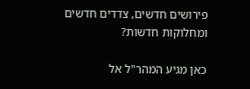פירושים חדשים, צדדים חדשים ומחלוקות חדשות?

כאן מגיע המהר"ל אל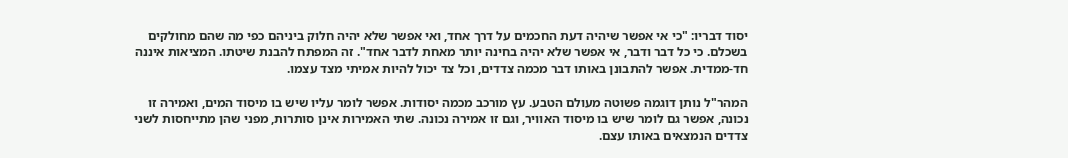יסוד דבריו: "כי אי אפשר שיהיה דעת החכמים על דרך אחד, ואי אפשר שלא יהיה חלוק ביניהם כפי מה שהם מחולקים בשכלם. כי כל דבר ודבר, אי אפשר שלא יהיה בחינה יותר מאחת לדבר אחד". זה המפתח להבנת שיטתו. המציאות איננה חד-ממדית. אפשר להתבונן באותו דבר מכמה צדדים, וכל צד יכול להיות אמיתי מצד עצמו.

המהר"ל נותן דוגמה פשוטה מעולם הטבע. עץ מורכב מכמה יסודות. אפשר לומר עליו שיש בו מיסוד המים, ואמירה זו נכונה, אפשר גם לומר שיש בו מיסוד האוויר, וגם זו אמירה נכונה. שתי האמירות אינן סותרות, מפני שהן מתייחסות לשני צדדים הנמצאים באותו עצם.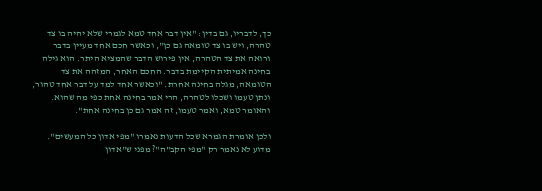כך, לדבריו, גם בדין: "אין דבר אחד טמא לגמרי שלא יהיה בו צד טהרה, ויש בו צד טומאה גם כן", וכאשר חכם אחד מעיין בדבר ורואה את צד הטהרה, אין פירוש הדבר שהמציא היתר. הוא גילה בחינה אמיתית הקיימת בדבר. החכם האחר, המזהה את צד הטומאה, מגלה בחינה אחרת. "וכאשר אחד למד על דבר אחד טהור, ונתן טעמו ושכלו לטהרה, הרי אמר בחינה אחת כפי מה שהוא. והאומר טמא, ואמר טעמו, זה אמר גם כן בחינה אחת".

ולכן אומרת הגמרא שכל הדעות נאמרו "מפי אדון כל המעשים". מדוע לא נאמר רק "מפי הקב"ה"? מפני ש"אדון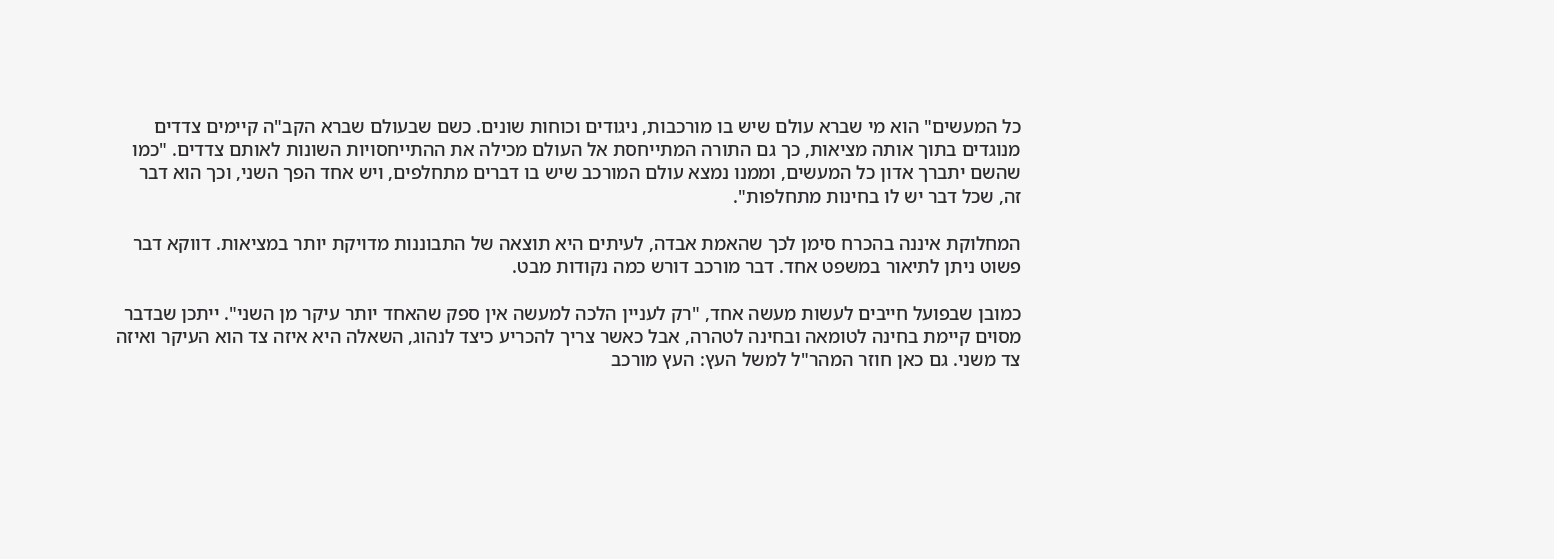כל המעשים" הוא מי שברא עולם שיש בו מורכבות, ניגודים וכוחות שונים. כשם שבעולם שברא הקב"ה קיימים צדדים מנוגדים בתוך אותה מציאות, כך גם התורה המתייחסת אל העולם מכילה את ההתייחסויות השונות לאותם צדדים. "כמו שהשם יתברך אדון כל המעשים, וממנו נמצא עולם המורכב שיש בו דברים מתחלפים, ויש אחד הפך השני, וכך הוא דבר זה, שכל דבר יש לו בחינות מתחלפות".

המחלוקת איננה בהכרח סימן לכך שהאמת אבדה, לעיתים היא תוצאה של התבוננות מדויקת יותר במציאות. דווקא דבר פשוט ניתן לתיאור במשפט אחד. דבר מורכב דורש כמה נקודות מבט.

כמובן שבפועל חייבים לעשות מעשה אחד, "רק לעניין הלכה למעשה אין ספק שהאחד יותר עיקר מן השני". ייתכן שבדבר מסוים קיימת בחינה לטומאה ובחינה לטהרה, אבל כאשר צריך להכריע כיצד לנהוג, השאלה היא איזה צד הוא העיקר ואיזה צד משני. גם כאן חוזר המהר"ל למשל העץ: העץ מורכב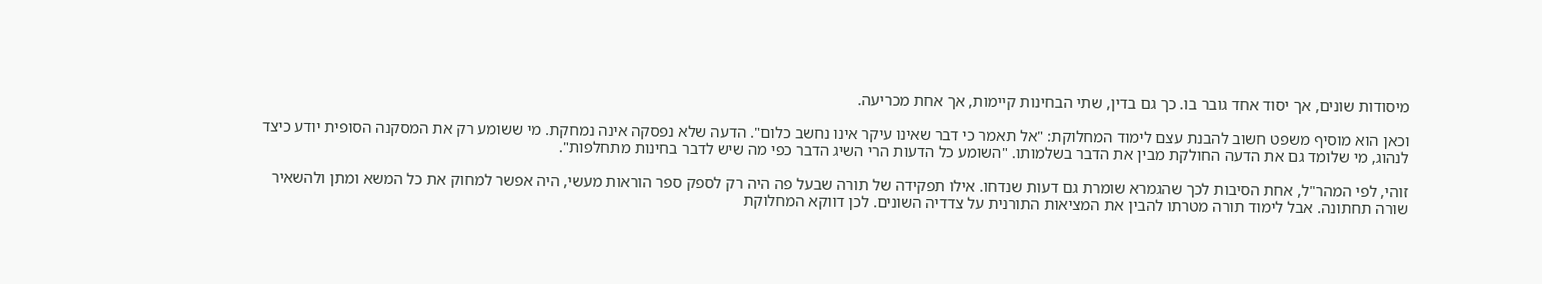מיסודות שונים, אך יסוד אחד גובר בו. כך גם בדין, שתי הבחינות קיימות, אך אחת מכריעה.

וכאן הוא מוסיף משפט חשוב להבנת עצם לימוד המחלוקת: "אל תאמר כי דבר שאינו עיקר אינו נחשב כלום". הדעה שלא נפסקה אינה נמחקת. מי ששומע רק את המסקנה הסופית יודע כיצד לנהוג, מי שלומד גם את הדעה החולקת מבין את הדבר בשלמותו. "השומע כל הדעות הרי השיג הדבר כפי מה שיש לדבר בחינות מתחלפות".

זוהי, לפי המהר"ל, אחת הסיבות לכך שהגמרא שומרת גם דעות שנדחו. אילו תפקידה של תורה שבעל פה היה רק לספק ספר הוראות מעשי, היה אפשר למחוק את כל המשא ומתן ולהשאיר שורה תחתונה. אבל לימוד תורה מטרתו להבין את המציאות התורנית על צדדיה השונים. לכן דווקא המחלוקת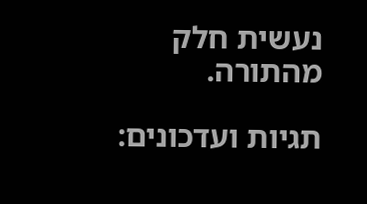נעשית חלק מהתורה.

תגיות ועדכונים: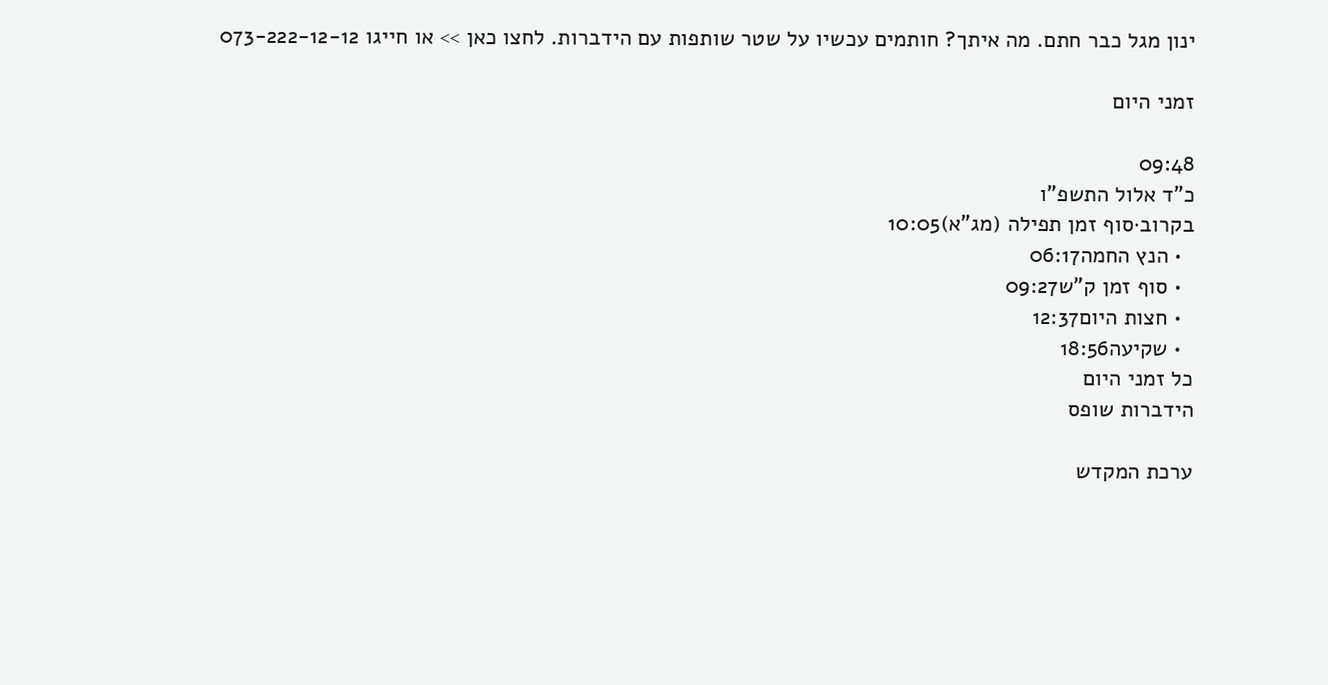ינון מגל כבר חתם. מה איתך? חותמים עכשיו על שטר שותפות עם הידברות. לחצו כאן >> או חייגו 073-222-12-12

זמני היום

09:48
כ"ד אלול התשפ"ו
בקרוב·סוף זמן תפילה (מג"א)10:05
  • הנץ החמה06:17
  • סוף זמן ק"ש09:27
  • חצות היום12:37
  • שקיעה18:56
כל זמני היום
הידברות שופס

ערכת המקדש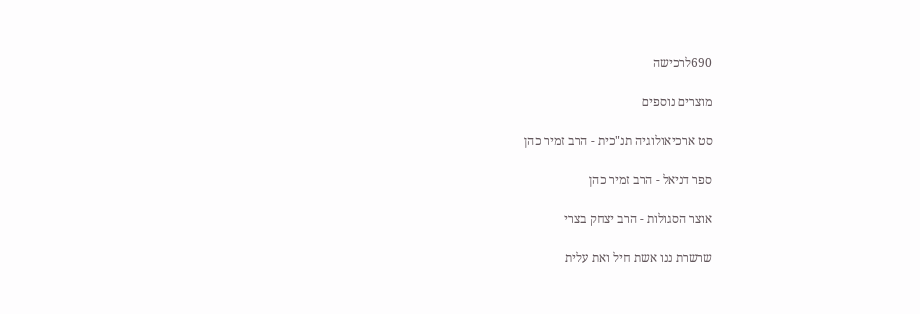690לרכישה

מוצרים נוספים

סט ארכיאולוגיה תנ"כית - הרב זמיר כהן

ספר דניאל - הרב זמיר כהן

אוצר הסגולות - הרב יצחק בצרי

שרשרת ננו אשת חיל ואת עלית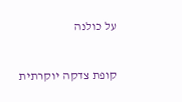על כולנה

קופת צדקה יוקרתית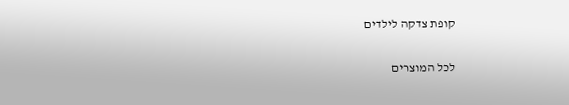קופת צדקה לילדים

לכל המוצרים